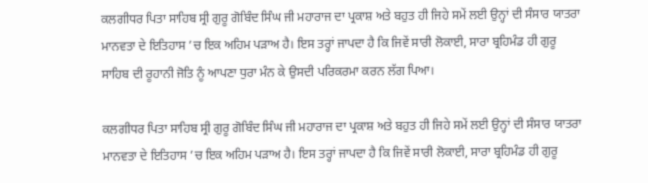ਕਲਗੀਧਰ ਪਿਤਾ ਸਾਹਿਬ ਸ੍ਰੀ ਗੁਰੂ ਗੋਬਿੰਦ ਸਿੰਘ ਜੀ ਮਹਾਰਾਜ ਦਾ ਪ੍ਰਕਾਸ਼ ਅਤੇ ਬਹੁਤ ਹੀ ਜਿਹੇ ਸਮੇਂ ਲਈ ਉਨ੍ਹਾਂ ਦੀ ਸੰਸਾਰ ਯਾਤਰਾ ਮਾਨਵਤਾ ਦੇ ਇਤਿਹਾਸ ’ਚ ਇਕ ਅਹਿਮ ਪੜਾਅ ਹੈ। ਇਸ ਤਰ੍ਹਾਂ ਜਾਪਦਾ ਹੈ ਕਿ ਜਿਵੇਂ ਸਾਰੀ ਲੋਕਾਈ, ਸਾਰਾ ਬ੍ਰਹਿਮੰਡ ਹੀ ਗੁਰੂ ਸਾਹਿਬ ਦੀ ਰੂਹਾਨੀ ਜੋਤਿ ਨੂੰ ਆਪਣਾ ਧੁਰਾ ਮੰਨ ਕੇ ਉਸਦੀ ਪਰਿਕਰਮਾ ਕਰਨ ਲੱਗ ਪਿਆ।

ਕਲਗੀਧਰ ਪਿਤਾ ਸਾਹਿਬ ਸ੍ਰੀ ਗੁਰੂ ਗੋਬਿੰਦ ਸਿੰਘ ਜੀ ਮਹਾਰਾਜ ਦਾ ਪ੍ਰਕਾਸ਼ ਅਤੇ ਬਹੁਤ ਹੀ ਜਿਹੇ ਸਮੇਂ ਲਈ ਉਨ੍ਹਾਂ ਦੀ ਸੰਸਾਰ ਯਾਤਰਾ ਮਾਨਵਤਾ ਦੇ ਇਤਿਹਾਸ ’ਚ ਇਕ ਅਹਿਮ ਪੜਾਅ ਹੈ। ਇਸ ਤਰ੍ਹਾਂ ਜਾਪਦਾ ਹੈ ਕਿ ਜਿਵੇਂ ਸਾਰੀ ਲੋਕਾਈ, ਸਾਰਾ ਬ੍ਰਹਿਮੰਡ ਹੀ ਗੁਰੂ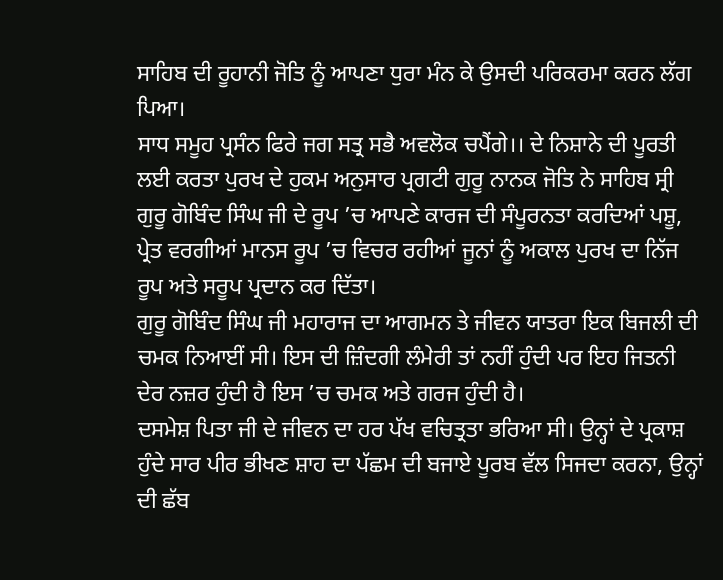ਸਾਹਿਬ ਦੀ ਰੂਹਾਨੀ ਜੋਤਿ ਨੂੰ ਆਪਣਾ ਧੁਰਾ ਮੰਨ ਕੇ ਉਸਦੀ ਪਰਿਕਰਮਾ ਕਰਨ ਲੱਗ ਪਿਆ।
ਸਾਧ ਸਮੂਹ ਪ੍ਰਸੰਨ ਫਿਰੇ ਜਗ ਸਤ੍ਰ ਸਭੈ ਅਵਲੋਕ ਚਪੈਂਗੇ।। ਦੇ ਨਿਸ਼ਾਨੇ ਦੀ ਪੂਰਤੀ ਲਈ ਕਰਤਾ ਪੁਰਖ ਦੇ ਹੁਕਮ ਅਨੁਸਾਰ ਪ੍ਰਗਟੀ ਗੁਰੂ ਨਾਨਕ ਜੋਤਿ ਨੇ ਸਾਹਿਬ ਸ੍ਰੀ ਗੁਰੂ ਗੋਬਿੰਦ ਸਿੰਘ ਜੀ ਦੇ ਰੂਪ ’ਚ ਆਪਣੇ ਕਾਰਜ ਦੀ ਸੰਪੂਰਨਤਾ ਕਰਦਿਆਂ ਪਸ਼ੂ, ਪ੍ਰੇਤ ਵਰਗੀਆਂ ਮਾਨਸ ਰੂਪ ’ਚ ਵਿਚਰ ਰਹੀਆਂ ਜੂਨਾਂ ਨੂੰ ਅਕਾਲ ਪੁਰਖ ਦਾ ਨਿੱਜ ਰੂਪ ਅਤੇ ਸਰੂਪ ਪ੍ਰਦਾਨ ਕਰ ਦਿੱਤਾ।
ਗੁਰੂ ਗੋਬਿੰਦ ਸਿੰਘ ਜੀ ਮਹਾਰਾਜ ਦਾ ਆਗਮਨ ਤੇ ਜੀਵਨ ਯਾਤਰਾ ਇਕ ਬਿਜਲੀ ਦੀ ਚਮਕ ਨਿਆਈਂ ਸੀ। ਇਸ ਦੀ ਜ਼ਿੰਦਗੀ ਲੰਮੇਰੀ ਤਾਂ ਨਹੀਂ ਹੁੰਦੀ ਪਰ ਇਹ ਜਿਤਨੀ ਦੇਰ ਨਜ਼ਰ ਹੁੰਦੀ ਹੈ ਇਸ ’ਚ ਚਮਕ ਅਤੇ ਗਰਜ ਹੁੰਦੀ ਹੈ।
ਦਸਮੇਸ਼ ਪਿਤਾ ਜੀ ਦੇ ਜੀਵਨ ਦਾ ਹਰ ਪੱਖ ਵਚਿਤ੍ਰਤਾ ਭਰਿਆ ਸੀ। ਉਨ੍ਹਾਂ ਦੇ ਪ੍ਰਕਾਸ਼ ਹੁੰਦੇ ਸਾਰ ਪੀਰ ਭੀਖਣ ਸ਼ਾਹ ਦਾ ਪੱਛਮ ਦੀ ਬਜਾਏ ਪੂਰਬ ਵੱਲ ਸਿਜਦਾ ਕਰਨਾ, ਉਨ੍ਹਾਂ ਦੀ ਛੱਬ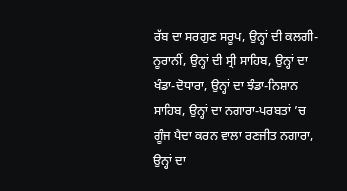ਰੱਬ ਦਾ ਸਰਗੁਣ ਸਰੂਪ, ਉਨ੍ਹਾਂ ਦੀ ਕਲਗੀ-ਨੂਰਾਨੀਂ, ਉਨ੍ਹਾਂ ਦੀ ਸ੍ਰੀ ਸਾਹਿਬ, ਉਨ੍ਹਾਂ ਦਾ ਖੰਡਾ-ਦੋਧਾਰਾ, ਉਨ੍ਹਾਂ ਦਾ ਝੰਡਾ-ਨਿਸ਼ਾਨ ਸਾਹਿਬ, ਉਨ੍ਹਾਂ ਦਾ ਨਗਾਰਾ-ਪਰਬਤਾਂ ’ਚ ਗੂੰਜ ਪੈਦਾ ਕਰਨ ਵਾਲਾ ਰਣਜੀਤ ਨਗਾਰਾ, ਉਨ੍ਹਾਂ ਦਾ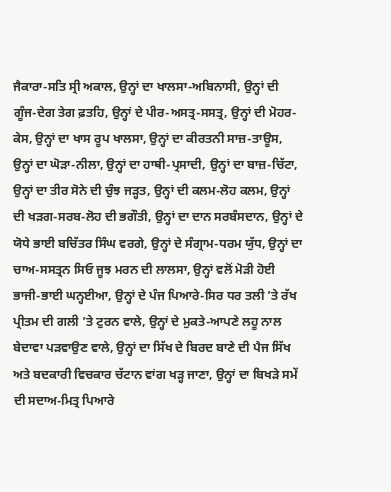ਜੈਕਾਰਾ-ਸਤਿ ਸ੍ਰੀ ਅਕਾਲ, ਉਨ੍ਹਾਂ ਦਾ ਖਾਲਸਾ-ਅਬਿਨਾਸੀ, ਉਨ੍ਹਾਂ ਦੀ ਗੂੰਜ-ਦੇਗ ਤੇਗ ਫ਼ਤਹਿ, ਉਨ੍ਹਾਂ ਦੇ ਪੀਰ-ਅਸਤ੍ਰ-ਸਸਤ੍ਰ, ਉਨ੍ਹਾਂ ਦੀ ਮੋਹਰ-ਕੇਸ, ਉਨ੍ਹਾਂ ਦਾ ਖਾਸ ਰੂਪ ਖਾਲਸਾ, ਉਨ੍ਹਾਂ ਦਾ ਕੀਰਤਨੀ ਸਾਜ਼-ਤਾਊਸ, ਉਨ੍ਹਾਂ ਦਾ ਘੋੜਾ-ਨੀਲਾ, ਉਨ੍ਹਾਂ ਦਾ ਹਾਥੀ-ਪ੍ਰਸਾਦੀ, ਉਨ੍ਹਾਂ ਦਾ ਬਾਜ਼-ਚਿੱਟਾ, ਉਨ੍ਹਾਂ ਦਾ ਤੀਰ ਸੋਨੇ ਦੀ ਚੁੰਝ ਜੜ੍ਹਤ, ਉਨ੍ਹਾਂ ਦੀ ਕਲਮ-ਲੋਹ ਕਲਮ, ਉਨ੍ਹਾਂ ਦੀ ਖੜਗ-ਸਰਬ-ਲੋਹ ਦੀ ਭਗੌਤੀ, ਉਨ੍ਹਾਂ ਦਾ ਦਾਨ ਸਰਬੰਸਦਾਨ, ਉਨ੍ਹਾਂ ਦੇ ਯੋਧੇ ਭਾਈ ਬਚਿੱਤਰ ਸਿੰਘ ਵਰਗੇ, ਉਨ੍ਹਾਂ ਦੇ ਸੰਗ੍ਰਾਮ-ਧਰਮ ਯੁੱਧ, ਉਨ੍ਹਾਂ ਦਾ ਚਾਅ-ਸਸਤ੍ਰਨ ਸਿਓ ਜੂਝ ਮਰਨ ਦੀ ਲਾਲਸਾ, ਉਨ੍ਹਾਂ ਵਲੋਂ ਮੋੜੀ ਹੋਈ ਭਾਜੀ-ਭਾਈ ਘਨ੍ਹਈਆ, ਉਨ੍ਹਾਂ ਦੇ ਪੰਜ ਪਿਆਰੇ-ਸਿਰ ਧਰ ਤਲੀ ’ਤੇ ਰੱਖ ਪ੍ਰੀਤਮ ਦੀ ਗਲੀ ’ਤੇ ਟੁਰਨ ਵਾਲੇ, ਉਨ੍ਹਾਂ ਦੇ ਮੁਕਤੇ-ਆਪਣੇ ਲਹੂ ਨਾਲ ਬੇਦਾਵਾ ਪੜਵਾਉਣ ਵਾਲੇ, ਉਨ੍ਹਾਂ ਦਾ ਸਿੱਖ ਦੇ ਬਿਰਦ ਬਾਣੇ ਦੀ ਪੈਜ ਸਿੱਖ ਅਤੇ ਬਦਕਾਰੀ ਵਿਚਕਾਰ ਚੱਟਾਨ ਵਾਂਗ ਖੜ੍ਹ ਜਾਣਾ, ਉਨ੍ਹਾਂ ਦਾ ਬਿਖੜੇ ਸਮੇਂ ਦੀ ਸਦਾਅ-ਮਿਤ੍ਰ ਪਿਆਰੇ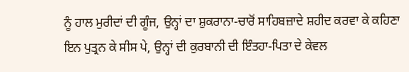ਨੂੰ ਹਾਲ ਮੁਰੀਦਾਂ ਦੀ ਗੂੰਜ, ਉਨ੍ਹਾਂ ਦਾ ਸ਼ੁਕਰਾਨਾ-ਚਾਰੋਂ ਸਾਹਿਬਜ਼ਾਦੇ ਸ਼ਹੀਦ ਕਰਵਾ ਕੇ ਕਹਿਣਾ ਇਨ ਪੁਤ੍ਰਨ ਕੇ ਸੀਸ ਪੇ, ਉਨ੍ਹਾਂ ਦੀ ਕੁਰਬਾਨੀ ਦੀ ਇੰਤਹਾ-ਪਿਤਾ ਦੇ ਕੇਵਲ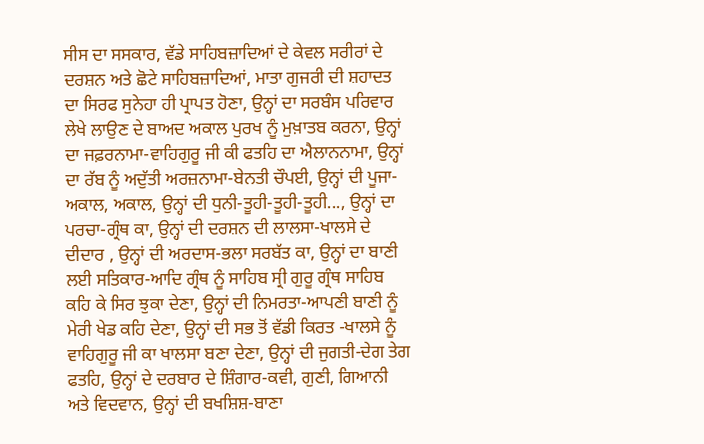ਸੀਸ ਦਾ ਸਸਕਾਰ, ਵੱਡੇ ਸਾਹਿਬਜ਼ਾਦਿਆਂ ਦੇ ਕੇਵਲ ਸਰੀਰਾਂ ਦੇ ਦਰਸ਼ਨ ਅਤੇ ਛੋਟੇ ਸਾਹਿਬਜ਼ਾਦਿਆਂ, ਮਾਤਾ ਗੁਜਰੀ ਦੀ ਸ਼ਹਾਦਤ ਦਾ ਸਿਰਫ ਸੁਨੇਹਾ ਹੀ ਪ੍ਰਾਪਤ ਹੋਣਾ, ਉਨ੍ਹਾਂ ਦਾ ਸਰਬੰਸ ਪਰਿਵਾਰ ਲੇਖੇ ਲਾਉਣ ਦੇ ਬਾਅਦ ਅਕਾਲ ਪੁਰਖ ਨੂੰ ਮੁਖ਼ਾਤਬ ਕਰਨਾ, ਉਨ੍ਹਾਂ ਦਾ ਜਫ਼ਰਨਾਮਾ-ਵਾਹਿਗੁਰੂ ਜੀ ਕੀ ਫਤਹਿ ਦਾ ਐਲਾਨਨਾਮਾ, ਉਨ੍ਹਾਂ ਦਾ ਰੱਬ ਨੂੰ ਅਦੁੱਤੀ ਅਰਜ਼ਨਾਮਾ-ਬੇਨਤੀ ਚੌਪਈ, ਉਨ੍ਹਾਂ ਦੀ ਪੂਜਾ-ਅਕਾਲ, ਅਕਾਲ, ਉਨ੍ਹਾਂ ਦੀ ਧੁਨੀ-ਤੂਹੀ-ਤੂਹੀ-ਤੂਹੀ..., ਉਨ੍ਹਾਂ ਦਾ ਪਰਚਾ-ਗ੍ਰੰਥ ਕਾ, ਉਨ੍ਹਾਂ ਦੀ ਦਰਸ਼ਨ ਦੀ ਲਾਲਸਾ-ਖਾਲਸੇ ਦੇ ਦੀਦਾਰ , ਉਨ੍ਹਾਂ ਦੀ ਅਰਦਾਸ-ਭਲਾ ਸਰਬੱਤ ਕਾ, ਉਨ੍ਹਾਂ ਦਾ ਬਾਣੀ ਲਈ ਸਤਿਕਾਰ-ਆਦਿ ਗ੍ਰੰਥ ਨੂੰ ਸਾਹਿਬ ਸ੍ਰੀ ਗੁਰੂ ਗ੍ਰੰਥ ਸਾਹਿਬ ਕਹਿ ਕੇ ਸਿਰ ਝੁਕਾ ਦੇਣਾ, ਉਨ੍ਹਾਂ ਦੀ ਨਿਮਰਤਾ-ਆਪਣੀ ਬਾਣੀ ਨੂੰ ਮੇਰੀ ਖੇਡ ਕਹਿ ਦੇਣਾ, ਉਨ੍ਹਾਂ ਦੀ ਸਭ ਤੋਂ ਵੱਡੀ ਕਿਰਤ -ਖਾਲਸੇ ਨੂੰ ਵਾਹਿਗੁਰੂ ਜੀ ਕਾ ਖਾਲਸਾ ਬਣਾ ਦੇਣਾ, ਉਨ੍ਹਾਂ ਦੀ ਜੁਗਤੀ-ਦੇਗ ਤੇਗ ਫਤਹਿ, ਉਨ੍ਹਾਂ ਦੇ ਦਰਬਾਰ ਦੇ ਸ਼ਿੰਗਾਰ-ਕਵੀ, ਗੁਣੀ, ਗਿਆਨੀ ਅਤੇ ਵਿਦਵਾਨ, ਉਨ੍ਹਾਂ ਦੀ ਬਖਸ਼ਿਸ਼-ਬਾਣਾ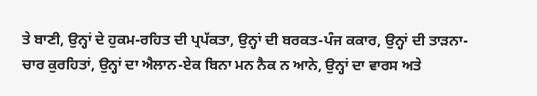ਤੇ ਬਾਣੀ, ਉਨ੍ਹਾਂ ਦੇ ਹੁਕਮ-ਰਹਿਤ ਦੀ ਪ੍ਰਪੱਕਤਾ, ਉਨ੍ਹਾਂ ਦੀ ਬਰਕਤ-ਪੰਜ ਕਕਾਰ, ਉਨ੍ਹਾਂ ਦੀ ਤਾੜਨਾ-ਚਾਰ ਕੁਰਹਿਤਾਂ, ਉਨ੍ਹਾਂ ਦਾ ਐਲਾਨ-ਏਕ ਬਿਨਾ ਮਨ ਨੈਕ ਨ ਆਨੇ, ਉਨ੍ਹਾਂ ਦਾ ਵਾਰਸ ਅਤੇ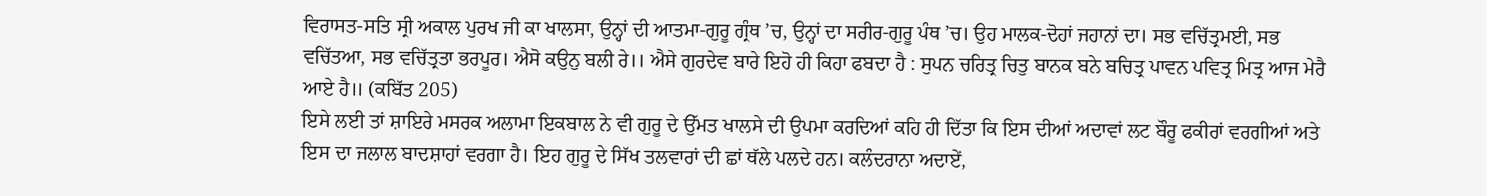ਵਿਰਾਸਤ-ਸਤਿ ਸ੍ਰੀ ਅਕਾਲ ਪੁਰਖ ਜੀ ਕਾ ਖਾਲਸਾ, ਉਨ੍ਹਾਂ ਦੀ ਆਤਮਾ-ਗੁਰੂ ਗ੍ਰੰਥ ’ਚ, ਉਨ੍ਹਾਂ ਦਾ ਸਰੀਰ-ਗੁਰੂ ਪੰਥ ’ਚ। ਉਹ ਮਾਲਕ-ਦੋਹਾਂ ਜਹਾਨਾਂ ਦਾ। ਸਭ ਵਚਿੱਤ੍ਰਮਈ, ਸਭ ਵਚਿੱਤਆ, ਸਭ ਵਚਿੱਤ੍ਰਤਾ ਭਰਪੂਰ। ਐਸੋ ਕਉਨੁ ਬਲੀ ਰੇ।। ਐਸੇ ਗੁਰਦੇਵ ਬਾਰੇ ਇਹੋ ਹੀ ਕਿਹਾ ਫਬਦਾ ਹੈ : ਸੁਪਨ ਚਰਿਤ੍ਰ ਚਿਤੁ ਬਾਨਕ ਬਨੇ ਬਚਿਤ੍ਰ ਪਾਵਨ ਪਵਿਤ੍ਰ ਮਿਤ੍ਰ ਆਜ ਮੇਰੈ ਆਏ ਹੈ॥ (ਕਬਿੱਤ 205)
ਇਸੇ ਲਈ ਤਾਂ ਸ਼ਾਇਰੇ ਮਸਰਕ ਅਲਾਮਾ ਇਕਬਾਲ ਨੇ ਵੀ ਗੁਰੂ ਦੇ ਉੱਮਤ ਖਾਲਸੇ ਦੀ ਉਪਮਾ ਕਰਦਿਆਂ ਕਹਿ ਹੀ ਦਿੱਤਾ ਕਿ ਇਸ ਦੀਆਂ ਅਦਾਵਾਂ ਲਟ ਬੌਰੂ ਫਕੀਰਾਂ ਵਰਗੀਆਂ ਅਤੇ ਇਸ ਦਾ ਜਲਾਲ ਬਾਦਸ਼ਾਹਾਂ ਵਰਗਾ ਹੈ। ਇਹ ਗੁਰੂ ਦੇ ਸਿੱਖ ਤਲਵਾਰਾਂ ਦੀ ਛਾਂ ਥੱਲੇ ਪਲਦੇ ਹਨ। ਕਲੰਦਰਾਨਾ ਅਦਾਏਂ,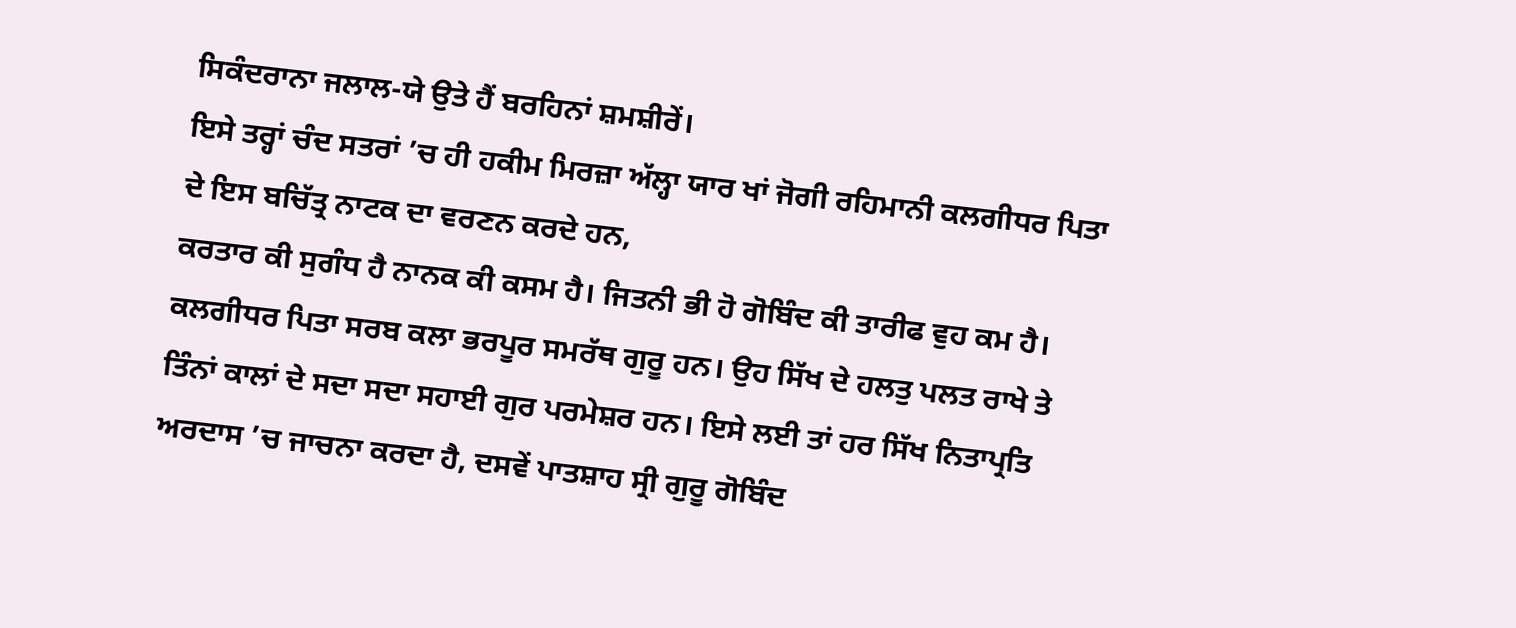ਸਿਕੰਦਰਾਨਾ ਜਲਾਲ-ਯੇ ਉਤੇ ਹੈਂ ਬਰਹਿਨਾਂ ਸ਼ਮਸ਼ੀਰੇਂ।
ਇਸੇ ਤਰ੍ਹਾਂ ਚੰਦ ਸਤਰਾਂ ’ਚ ਹੀ ਹਕੀਮ ਮਿਰਜ਼ਾ ਅੱਲ੍ਹਾ ਯਾਰ ਖਾਂ ਜੋਗੀ ਰਹਿਮਾਨੀ ਕਲਗੀਧਰ ਪਿਤਾ ਦੇ ਇਸ ਬਚਿੱਤ੍ਰ ਨਾਟਕ ਦਾ ਵਰਣਨ ਕਰਦੇ ਹਨ,
ਕਰਤਾਰ ਕੀ ਸੁਗੰਧ ਹੈ ਨਾਨਕ ਕੀ ਕਸਮ ਹੈ। ਜਿਤਨੀ ਭੀ ਹੋ ਗੋਬਿੰਦ ਕੀ ਤਾਰੀਫ ਵੁਹ ਕਮ ਹੈ।
ਕਲਗੀਧਰ ਪਿਤਾ ਸਰਬ ਕਲਾ ਭਰਪੂਰ ਸਮਰੱਥ ਗੁਰੂ ਹਨ। ਉਹ ਸਿੱਖ ਦੇ ਹਲਤੁ ਪਲਤ ਰਾਖੇ ਤੇ ਤਿੰਨਾਂ ਕਾਲਾਂ ਦੇ ਸਦਾ ਸਦਾ ਸਹਾਈ ਗੁਰ ਪਰਮੇਸ਼ਰ ਹਨ। ਇਸੇ ਲਈ ਤਾਂ ਹਰ ਸਿੱਖ ਨਿਤਾਪ੍ਰਤਿ ਅਰਦਾਸ ’ਚ ਜਾਚਨਾ ਕਰਦਾ ਹੈ, ਦਸਵੇਂ ਪਾਤਸ਼ਾਹ ਸ੍ਰੀ ਗੁਰੂ ਗੋਬਿੰਦ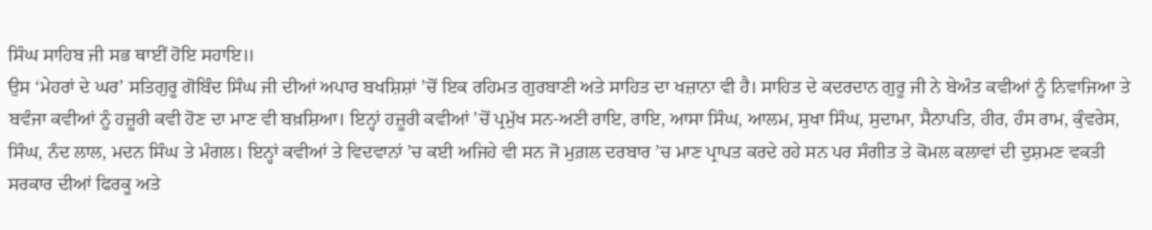ਸਿੰਘ ਸਾਹਿਬ ਜੀ ਸਭ ਥਾਈਂ ਹੋਇ ਸਹਾਇ॥
ਉਸ ‘ਮੇਹਰਾਂ ਦੇ ਘਰ’ ਸਤਿਗੁਰੂ ਗੋਬਿੰਦ ਸਿੰਘ ਜੀ ਦੀਆਂ ਅਪਾਰ ਬਖਸ਼ਿਸ਼ਾਂ ’ਚੋਂ ਇਕ ਰਹਿਮਤ ਗੁਰਬਾਣੀ ਅਤੇ ਸਾਹਿਤ ਦਾ ਖਜ਼ਾਨਾ ਵੀ ਹੈ। ਸਾਹਿਤ ਦੇ ਕਦਰਦਾਨ ਗੁਰੂ ਜੀ ਨੇ ਬੇਅੰਤ ਕਵੀਆਂ ਨੂੰ ਨਿਵਾਜਿਆ ਤੇ ਬਵੰਜਾ ਕਵੀਆਂ ਨੂੰ ਹਜ਼ੂਰੀ ਕਵੀ ਹੋਣ ਦਾ ਮਾਣ ਵੀ ਬਖ਼ਸ਼ਿਆ। ਇਨ੍ਹਾਂ ਹਜ਼ੂਰੀ ਕਵੀਆਂ ’ਚੋਂ ਪ੍ਰਮੁੱਖ ਸਨ-ਅਣੀ ਰਾਇ, ਰਾਇ, ਆਸਾ ਸਿੰਘ, ਆਲਮ, ਸੁਖਾ ਸਿੰਘ, ਸੁਦਾਮਾ, ਸੈਨਾਪਤਿ, ਹੀਰ, ਹੰਸ ਰਾਮ, ਕੁੰਵਰੇਸ, ਸਿੰਘ, ਨੰਦ ਲਾਲ, ਮਦਨ ਸਿੰਘ ਤੇ ਮੰਗਲ। ਇਨ੍ਹਾਂ ਕਵੀਆਂ ਤੇ ਵਿਦਵਾਨਾਂ ’ਚ ਕਈ ਅਜਿਹੇ ਵੀ ਸਨ ਜੋ ਮੁਗ਼ਲ ਦਰਬਾਰ ’ਚ ਮਾਣ ਪ੍ਰਾਪਤ ਕਰਦੇ ਰਹੇ ਸਨ ਪਰ ਸੰਗੀਤ ਤੇ ਕੋਮਲ ਕਲਾਵਾਂ ਦੀ ਦੁਸ਼ਮਣ ਵਕਤੀ ਸਰਕਾਰ ਦੀਆਂ ਫਿਰਕੂ ਅਤੇ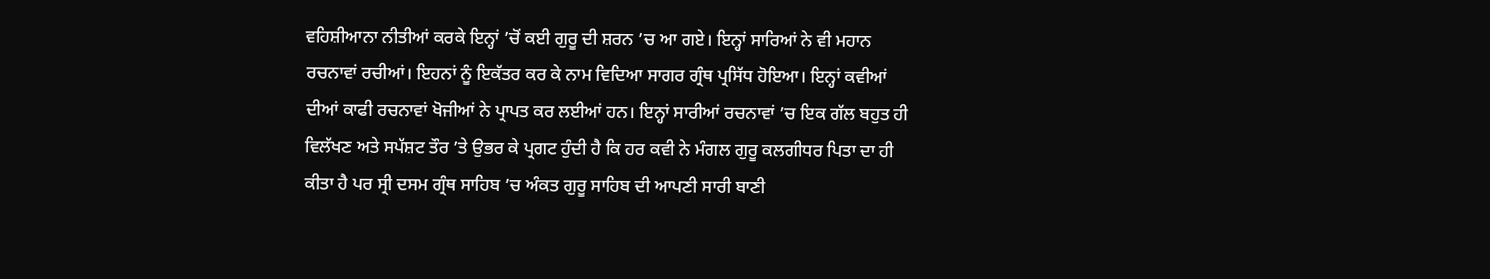ਵਹਿਸ਼ੀਆਨਾ ਨੀਤੀਆਂ ਕਰਕੇ ਇਨ੍ਹਾਂ ’ਚੋਂ ਕਈ ਗੁਰੂ ਦੀ ਸ਼ਰਨ ’ਚ ਆ ਗਏ। ਇਨ੍ਹਾਂ ਸਾਰਿਆਂ ਨੇ ਵੀ ਮਹਾਨ ਰਚਨਾਵਾਂ ਰਚੀਆਂ। ਇਹਨਾਂ ਨੂੰ ਇਕੱਤਰ ਕਰ ਕੇ ਨਾਮ ਵਿਦਿਆ ਸਾਗਰ ਗ੍ਰੰਥ ਪ੍ਰਸਿੱਧ ਹੋਇਆ। ਇਨ੍ਹਾਂ ਕਵੀਆਂ ਦੀਆਂ ਕਾਫੀ ਰਚਨਾਵਾਂ ਖੋਜੀਆਂ ਨੇ ਪ੍ਰਾਪਤ ਕਰ ਲਈਆਂ ਹਨ। ਇਨ੍ਹਾਂ ਸਾਰੀਆਂ ਰਚਨਾਵਾਂ ’ਚ ਇਕ ਗੱਲ ਬਹੁਤ ਹੀ ਵਿਲੱਖਣ ਅਤੇ ਸਪੱਸ਼ਟ ਤੌਰ ’ਤੇ ਉਭਰ ਕੇ ਪ੍ਰਗਟ ਹੁੰਦੀ ਹੈ ਕਿ ਹਰ ਕਵੀ ਨੇ ਮੰਗਲ ਗੁਰੂ ਕਲਗੀਧਰ ਪਿਤਾ ਦਾ ਹੀ ਕੀਤਾ ਹੈ ਪਰ ਸ੍ਰੀ ਦਸਮ ਗ੍ਰੰਥ ਸਾਹਿਬ ’ਚ ਅੰਕਤ ਗੁਰੂ ਸਾਹਿਬ ਦੀ ਆਪਣੀ ਸਾਰੀ ਬਾਣੀ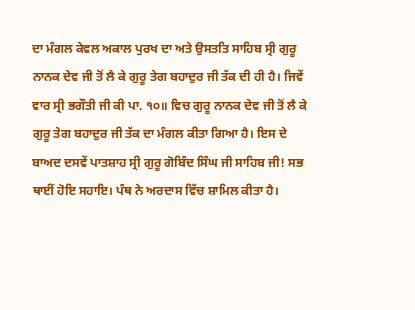ਦਾ ਮੰਗਲ ਕੇਵਲ ਅਕਾਲ ਪੁਰਖ ਦਾ ਅਤੇ ਉਸਤਤਿ ਸਾਹਿਬ ਸ੍ਰੀ ਗੁਰੂ ਨਾਨਕ ਦੇਵ ਜੀ ਤੋਂ ਲੈ ਕੇ ਗੁਰੂ ਤੇਗ ਬਹਾਦੁਰ ਜੀ ਤੱਕ ਦੀ ਹੀ ਹੈ। ਜਿਵੇਂ ਵਾਰ ਸ੍ਰੀ ਭਗੌਤੀ ਜੀ ਕੀ ਪਾ. ੧੦॥ ਵਿਚ ਗੁਰੂ ਨਾਨਕ ਦੇਵ ਜੀ ਤੋਂ ਲੈ ਕੇ ਗੁਰੂ ਤੇਗ ਬਹਾਦੁਰ ਜੀ ਤੱਕ ਦਾ ਮੰਗਲ ਕੀਤਾ ਗਿਆ ਹੈ। ਇਸ ਦੇ ਬਾਅਦ ਦਸਵੇਂ ਪਾਤਸ਼ਾਹ ਸ੍ਰੀ ਗੁਰੂ ਗੋਬਿੰਦ ਸਿੰਘ ਜੀ ਸਾਹਿਬ ਜੀ! ਸਭ ਥਾਈਂ ਹੋਇ ਸਹਾਇ। ਪੰਥ ਨੇ ਅਰਦਾਸ ਵਿੱਚ ਸ਼ਾਮਿਲ ਕੀਤਾ ਹੈ।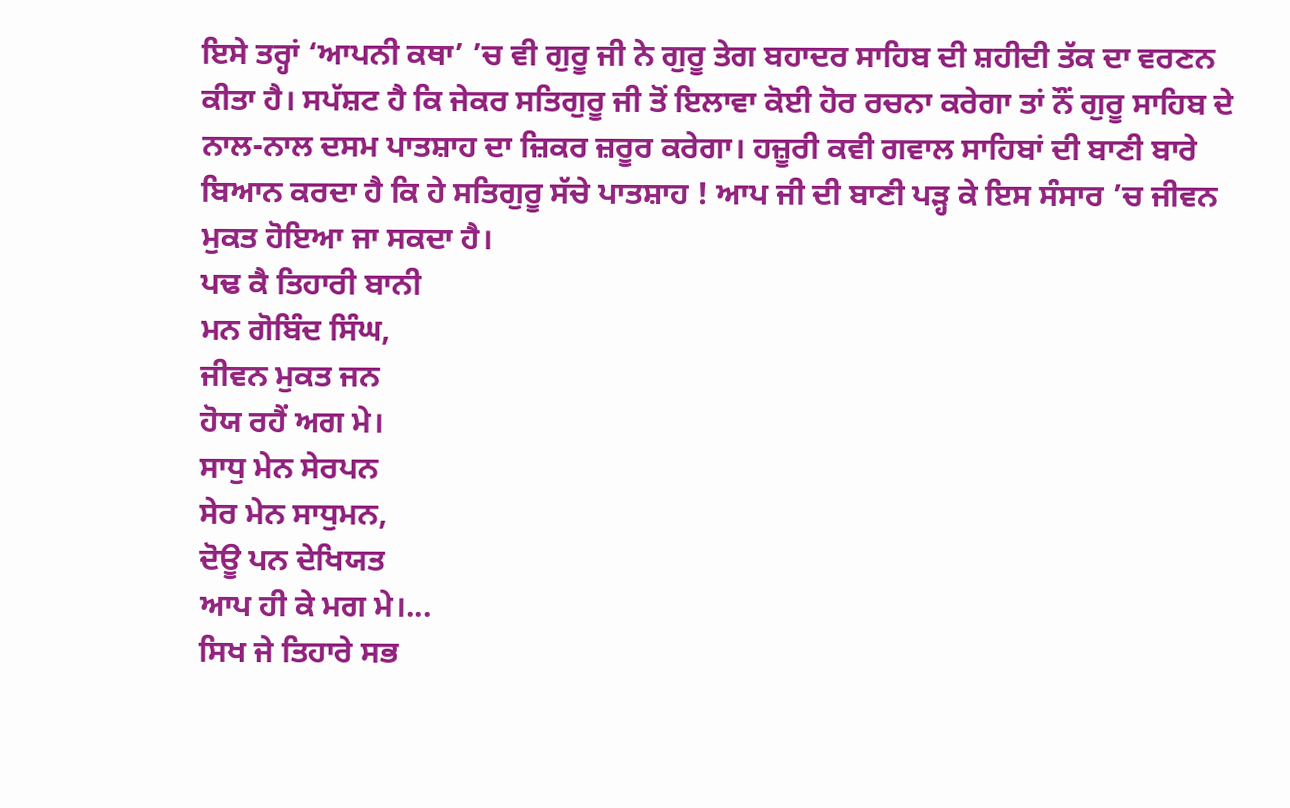ਇਸੇ ਤਰ੍ਹਾਂ ‘ਆਪਨੀ ਕਥਾ’ ’ਚ ਵੀ ਗੁਰੂ ਜੀ ਨੇ ਗੁਰੂ ਤੇਗ ਬਹਾਦਰ ਸਾਹਿਬ ਦੀ ਸ਼ਹੀਦੀ ਤੱਕ ਦਾ ਵਰਣਨ ਕੀਤਾ ਹੈ। ਸਪੱਸ਼ਟ ਹੈ ਕਿ ਜੇਕਰ ਸਤਿਗੁਰੂ ਜੀ ਤੋਂ ਇਲਾਵਾ ਕੋਈ ਹੋਰ ਰਚਨਾ ਕਰੇਗਾ ਤਾਂ ਨੌਂ ਗੁਰੂ ਸਾਹਿਬ ਦੇ ਨਾਲ-ਨਾਲ ਦਸਮ ਪਾਤਸ਼ਾਹ ਦਾ ਜ਼ਿਕਰ ਜ਼ਰੂਰ ਕਰੇਗਾ। ਹਜ਼ੂਰੀ ਕਵੀ ਗਵਾਲ ਸਾਹਿਬਾਂ ਦੀ ਬਾਣੀ ਬਾਰੇ ਬਿਆਨ ਕਰਦਾ ਹੈ ਕਿ ਹੇ ਸਤਿਗੁਰੂ ਸੱਚੇ ਪਾਤਸ਼ਾਹ ! ਆਪ ਜੀ ਦੀ ਬਾਣੀ ਪੜ੍ਹ ਕੇ ਇਸ ਸੰਸਾਰ ’ਚ ਜੀਵਨ ਮੁਕਤ ਹੋਇਆ ਜਾ ਸਕਦਾ ਹੈ।
ਪਢ ਕੈ ਤਿਹਾਰੀ ਬਾਨੀ
ਮਨ ਗੋਬਿੰਦ ਸਿੰਘ,
ਜੀਵਨ ਮੁਕਤ ਜਨ
ਹੋਯ ਰਹੈਂ ਅਗ ਮੇ।
ਸਾਧੁ ਮੇਨ ਸੇਰਪਨ
ਸੇਰ ਮੇਨ ਸਾਧੁਮਨ,
ਦੋਊ ਪਨ ਦੇਖਿਯਤ
ਆਪ ਹੀ ਕੇ ਮਗ ਮੇ।...
ਸਿਖ ਜੇ ਤਿਹਾਰੇ ਸਭ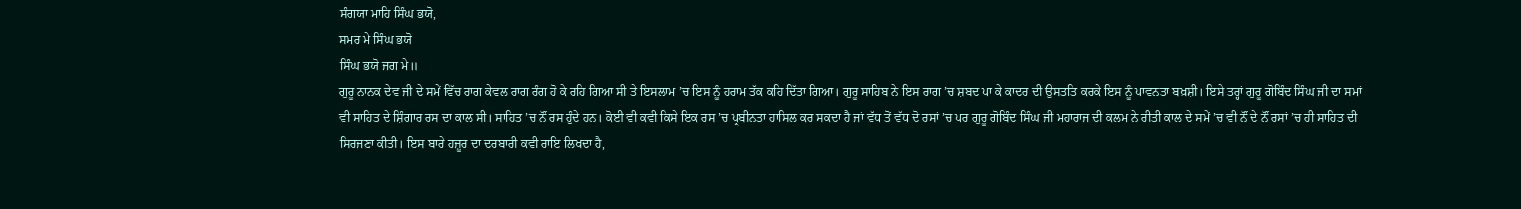ਸੰਗਯਾ ਮਾਹਿ ਸਿੰਘ ਭਯੋ,
ਸਮਰ ਮੇ ਸਿੰਘ ਭਯੋ
ਸਿੰਘ ਭਯੋ ਜਗ ਮੇ॥
ਗੁਰੂ ਨਾਨਕ ਦੇਵ ਜੀ ਦੇ ਸਮੇਂ ਵਿੱਚ ਰਾਗ ਕੇਵਲ ਰਾਗ ਰੰਗ ਹੋ ਕੇ ਰਹਿ ਗਿਆ ਸੀ ਤੇ ਇਸਲਾਮ ’ਚ ਇਸ ਨੂੰ ਹਰਾਮ ਤੱਕ ਕਹਿ ਦਿੱਤਾ ਗਿਆ। ਗੁਰੂ ਸਾਹਿਬ ਨੇ ਇਸ ਰਾਗ ’ਚ ਸ਼ਬਦ ਪਾ ਕੇ ਕਾਦਰ ਦੀ ਉਸਤਤਿ ਕਰਕੇ ਇਸ ਨੂੰ ਪਾਵਨਤਾ ਬਖ਼ਸ਼ੀ। ਇਸੇ ਤਰ੍ਹਾਂ ਗੁਰੂ ਗੋਬਿੰਦ ਸਿੰਘ ਜੀ ਦਾ ਸਮਾਂ ਵੀ ਸਾਹਿਤ ਦੇ ਸ਼ਿੰਗਾਰ ਰਸ ਦਾ ਕਾਲ ਸੀ। ਸਾਹਿਤ ’ਚ ਨੌਂ ਰਸ ਹੁੰਦੇ ਹਨ। ਕੋਈ ਵੀ ਕਵੀ ਕਿਸੇ ਇਕ ਰਸ ’ਚ ਪ੍ਰਬੀਨਤਾ ਹਾਸਿਲ ਕਰ ਸਕਦਾ ਹੈ ਜਾਂ ਵੱਧ ਤੋਂ ਵੱਧ ਦੋ ਰਸਾਂ ’ਚ ਪਰ ਗੁਰੂ ਗੋਬਿੰਦ ਸਿੰਘ ਜੀ ਮਹਾਰਾਜ ਦੀ ਕਲਮ ਨੇ ਰੀਤੀ ਕਾਲ ਦੇ ਸਮੇਂ ’ਚ ਵੀ ਨੌਂ ਦੇ ਨੌਂ ਰਸਾਂ ’ਚ ਹੀ ਸਾਹਿਤ ਦੀ ਸਿਰਜਣਾ ਕੀਤੀ। ਇਸ ਬਾਰੇ ਹਜ਼ੂਰ ਦਾ ਦਰਬਾਰੀ ਕਵੀ ਰਾਇ ਲਿਖਦਾ ਹੈ,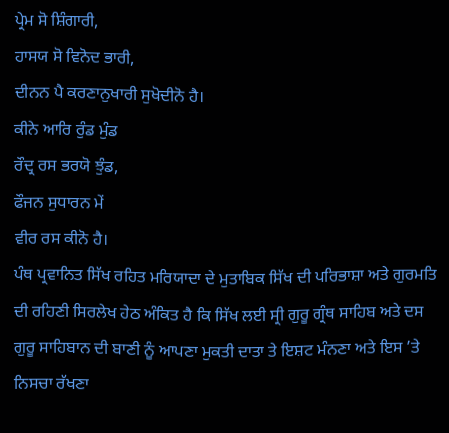ਪ੍ਰੇਮ ਸੋ ਸ਼ਿੰਗਾਰੀ,
ਹਾਸਯ ਸੋ ਵਿਨੋਦ ਭਾਰੀ,
ਦੀਨਨ ਪੈ ਕਰਣਾਨੁਖਾਰੀ ਸੁਖੋਦੀਨੋ ਹੈ।
ਕੀਨੇ ਆਰਿ ਰੁੰਡ ਮੁੰਡ
ਰੌਦ੍ਰ ਰਸ ਭਰਯੋ ਝੁੰਡ,
ਫੌਜਨ ਸੁਧਾਰਨ ਮੇਂ
ਵੀਰ ਰਸ ਕੀਨੋ ਹੈ।
ਪੰਥ ਪ੍ਰਵਾਨਿਤ ਸਿੱਖ ਰਹਿਤ ਮਰਿਯਾਦਾ ਦੇ ਮੁਤਾਬਿਕ ਸਿੱਖ ਦੀ ਪਰਿਭਾਸ਼ਾ ਅਤੇ ਗੁਰਮਤਿ ਦੀ ਰਹਿਣੀ ਸਿਰਲੇਖ ਹੇਠ ਅੰਕਿਤ ਹੈ ਕਿ ਸਿੱਖ ਲਈ ਸ੍ਰੀ ਗੁਰੂ ਗ੍ਰੰਥ ਸਾਹਿਬ ਅਤੇ ਦਸ ਗੁਰੂ ਸਾਹਿਬਾਨ ਦੀ ਬਾਣੀ ਨੂੰ ਆਪਣਾ ਮੁਕਤੀ ਦਾਤਾ ਤੇ ਇਸ਼ਟ ਮੰਨਣਾ ਅਤੇ ਇਸ ’ਤੇ ਨਿਸਚਾ ਰੱਖਣਾ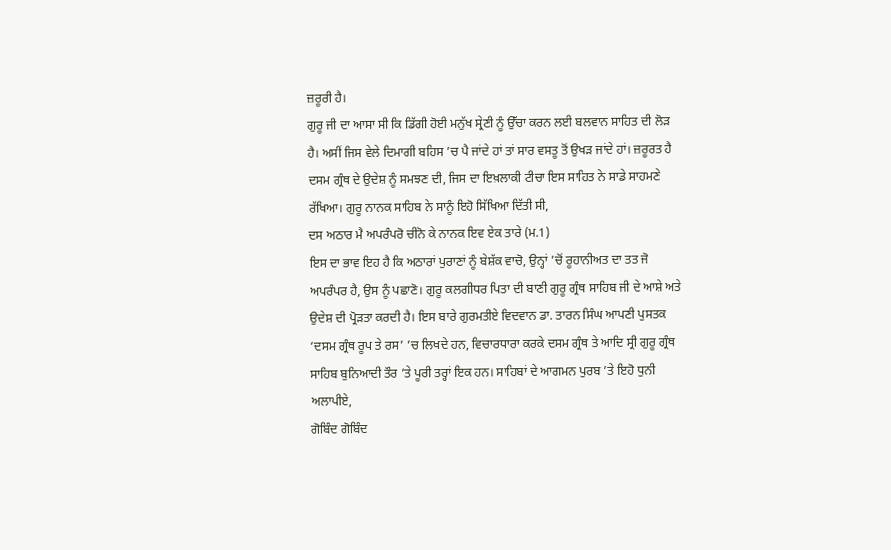ਜ਼ਰੂਰੀ ਹੈ।
ਗੁਰੂ ਜੀ ਦਾ ਆਸਾ ਸੀ ਕਿ ਡਿੱਗੀ ਹੋਈ ਮਨੁੱਖ ਸ੍ਰੇਣੀ ਨੂੰ ਉੱਚਾ ਕਰਨ ਲਈ ਬਲਵਾਨ ਸਾਹਿਤ ਦੀ ਲੋੜ ਹੈ। ਅਸੀਂ ਜਿਸ ਵੇਲੇ ਦਿਮਾਗੀ ਬਹਿਸ ’ਚ ਪੈ ਜਾਂਦੇ ਹਾਂ ਤਾਂ ਸਾਰ ਵਸਤੂ ਤੋਂ ਉਖੜ ਜਾਂਦੇ ਹਾਂ। ਜ਼ਰੂਰਤ ਹੈ ਦਸਮ ਗ੍ਰੰਥ ਦੇ ਉਦੇਸ਼ ਨੂੰ ਸਮਝਣ ਦੀ, ਜਿਸ ਦਾ ਇਖ਼ਲਾਕੀ ਟੀਚਾ ਇਸ ਸਾਹਿਤ ਨੇ ਸਾਡੇ ਸਾਹਮਣੇ ਰੱਖਿਆ। ਗੁਰੂ ਨਾਨਕ ਸਾਹਿਬ ਨੇ ਸਾਨੂੰ ਇਹੋ ਸਿੱਖਿਆ ਦਿੱਤੀ ਸੀ,
ਦਸ ਅਠਾਰ ਮੈ ਅਪਰੰਪਰੋ ਚੀਨੋ ਕੇ ਨਾਨਕ ਇਵ ਏਕ ਤਾਰੇ (ਮ.1)
ਇਸ ਦਾ ਭਾਵ ਇਹ ਹੈ ਕਿ ਅਠਾਰਾਂ ਪੁਰਾਣਾਂ ਨੂੰ ਬੇਸ਼ੱਕ ਵਾਚੋ, ਉਨ੍ਹਾਂ ’ਚੋਂ ਰੂਹਾਨੀਅਤ ਦਾ ਤਤ ਜੋ ਅਪਰੰਪਰ ਹੈ, ਉਸ ਨੂੰ ਪਛਾਣੋ। ਗੁਰੂ ਕਲਗੀਧਰ ਪਿਤਾ ਦੀ ਬਾਣੀ ਗੁਰੂ ਗ੍ਰੰਥ ਸਾਹਿਬ ਜੀ ਦੇ ਆਸ਼ੇ ਅਤੇ ਉਦੇਸ਼ ਦੀ ਪ੍ਰੋੜਤਾ ਕਰਦੀ ਹੈ। ਇਸ ਬਾਰੇ ਗੁਰਮਤੀਏ ਵਿਦਵਾਨ ਡਾ. ਤਾਰਨ ਸਿੰਘ ਆਪਣੀ ਪੁਸਤਕ ‘ਦਸਮ ਗ੍ਰੰਥ ਰੂਪ ਤੇ ਰਸ’ ’ਚ ਲਿਖਦੇ ਹਨ, ਵਿਚਾਰਧਾਰਾ ਕਰਕੇ ਦਸਮ ਗ੍ਰੰਥ ਤੇ ਆਦਿ ਸ੍ਰੀ ਗੁਰੂ ਗ੍ਰੰਥ ਸਾਹਿਬ ਬੁਨਿਆਦੀ ਤੌਰ ’ਤੇ ਪੂਰੀ ਤਰ੍ਹਾਂ ਇਕ ਹਨ। ਸਾਹਿਬਾਂ ਦੇ ਆਗਮਨ ਪੁਰਬ ’ਤੇ ਇਹੋ ਧੁਨੀ ਅਲਾਪੀਏ,
ਗੋਬਿੰਦ ਗੋਬਿੰਦ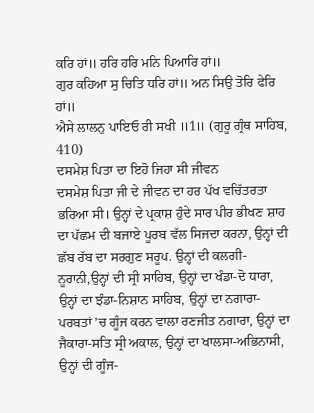ਕਰਿ ਹਾਂ॥ ਹਰਿ ਹਰਿ ਮਨਿ ਪਿਆਰਿ ਹਾਂ॥
ਗੁਰ ਕਹਿਆ ਸੁ ਚਿਤਿ ਧਰਿ ਹਾਂ॥ ਅਨ ਸਿਉ ਤੋਰਿ ਫੇਰਿ ਹਾਂ॥
ਐਸੇ ਲਾਲਨੁ ਪਾਇਓ ਰੀ ਸਖੀ ॥1॥ (ਗੁਰੂ ਗ੍ਰੰਥ ਸਾਹਿਬ, 410)
ਦਸਮੇਸ਼ ਪਿਤਾ ਦਾ ਇਹੋ ਜਿਹਾ ਸੀ ਜੀਵਨ
ਦਸਮੇਸ਼ ਪਿਤਾ ਜੀ ਦੇ ਜੀਵਨ ਦਾ ਹਰ ਪੱਖ ਵਚਿੱਤਰਤਾ ਭਰਿਆ ਸੀ। ਉਨ੍ਹਾਂ ਦੇ ਪ੍ਰਕਾਸ਼ ਹੁੰਦੇ ਸਾਰ ਪੀਰ ਭੀਖਣ ਸ਼ਾਹ ਦਾ ਪੱਛਮ ਦੀ ਬਜਾਏ ਪੂਰਬ ਵੱਲ ਸਿਜਦਾ ਕਰਨਾ, ਉਨ੍ਹਾਂ ਦੀ ਛੱਬ ਰੱਬ ਦਾ ਸਰਗੁਣ ਸਰੂਪ. ਉਨ੍ਹਾਂ ਦੀ ਕਲਗੀ- ਨੂਰਾਨੀ,ਉਨ੍ਹਾਂ ਦੀ ਸ੍ਰੀ ਸਾਹਿਬ, ਉਨ੍ਹਾਂ ਦਾ ਖੰਡਾ-ਦੋ ਧਾਰਾ, ਉਨ੍ਹਾਂ ਦਾ ਝੰਡਾ-ਨਿਸ਼ਾਨ ਸਾਹਿਬ, ਉਨ੍ਹਾਂ ਦਾ ਨਗਾਰਾ-ਪਰਬਤਾਂ ’ਚ ਗੂੰਜ ਕਰਨ ਵਾਲਾ ਰਣਜੀਤ ਨਗਾਰਾ, ਉਨ੍ਹਾਂ ਦਾ ਜੈਕਾਰਾ-ਸਤਿ ਸ੍ਰੀ ਅਕਾਲ, ਉਨ੍ਹਾਂ ਦਾ ਖਾਲਸਾ-ਅਭਿਨਾਸੀ, ਉਨ੍ਹਾਂ ਦੀ ਗੂੰਜ-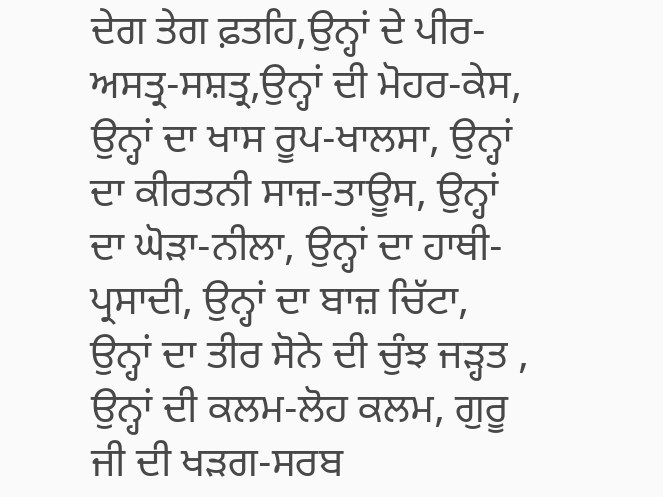ਦੇਗ ਤੇਗ ਫ਼ਤਹਿ,ਉਨ੍ਹਾਂ ਦੇ ਪੀਰ-ਅਸਤ੍ਰ-ਸਸ਼ਤ੍ਰ,ਉਨ੍ਹਾਂ ਦੀ ਮੋਹਰ-ਕੇਸ, ਉਨ੍ਹਾਂ ਦਾ ਖਾਸ ਰੂਪ-ਖਾਲਸਾ, ਉਨ੍ਹਾਂ ਦਾ ਕੀਰਤਨੀ ਸਾਜ਼-ਤਾਊਸ, ਉਨ੍ਹਾਂ ਦਾ ਘੋੜਾ-ਨੀਲਾ, ਉਨ੍ਹਾਂ ਦਾ ਹਾਥੀ-ਪ੍ਰਸਾਦੀ, ਉਨ੍ਹਾਂ ਦਾ ਬਾਜ਼ ਚਿੱਟਾ, ਉਨ੍ਹਾਂ ਦਾ ਤੀਰ ਸੋਨੇ ਦੀ ਚੁੰਝ ਜੜ੍ਹਤ , ਉਨ੍ਹਾਂ ਦੀ ਕਲਮ-ਲੋਹ ਕਲਮ, ਗੁਰੂ ਜੀ ਦੀ ਖੜਗ-ਸਰਬ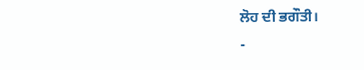ਲੋਹ ਦੀ ਭਗੌਤੀ।
-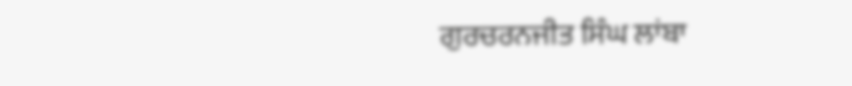ਗੁਰਚਰਨਜੀਤ ਸਿੰਘ ਲਾਂਬਾ